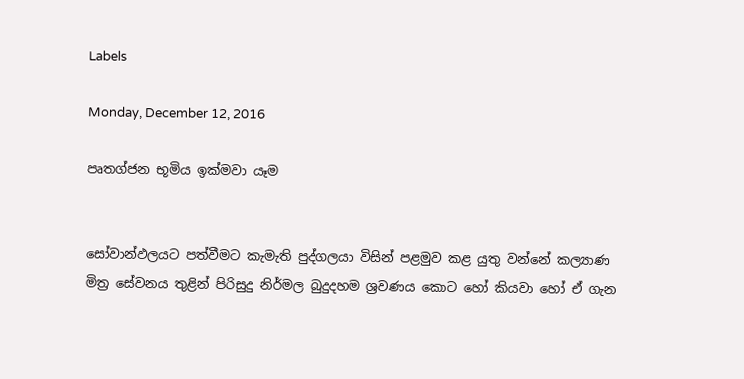Labels

Monday, December 12, 2016

පෘතග්ජන භූමිය ඉක්මවා යෑම


සෝවාන්ඵලයට පත්වීමට කැමැති පුද්ගලයා විසින් පළමුව කළ යුතු වන්නේ කල්‍යාණ මිත්‍ර සේවනය තුළින් පිරිසුදු නිර්මල බුදුදහම ශ්‍රවණය කොට හෝ කියවා හෝ ඒ ගැන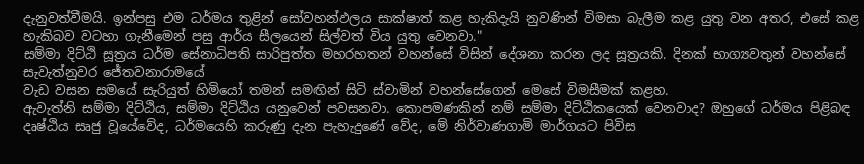දැනුවත්වීමයි. ඉන්පසු එම ධර්මය තුළින් සෝවහන්ඵලය සාක්ෂාත් කළ හැකිදැයි නුවණින් විමසා බැලීම කළ යුතු වන අතර, එසේ කළ හැකිබව වටහා ගැනීමෙන් පසු ආර්ය සීලයෙන් සිල්වත් විය යුතු වෙනවා."
සම්මා දිට්ඨි සූත්‍රය ධර්ම සේනාධිපති සාරිපුත්ත මහරහතන් වහන්සේ විසින් දේශනා කරන ලද සූත්‍රයකි. දිනක් භාග්‍යවතුන් වහන්සේ සැවැත්නුවර ජේතවනාරාමයේ
වැඩ වසන සමයේ සැරියුත් හිමියෝ තමන් සමඟින් සිටි ස්වාමින් වහන්සේගෙන් මෙසේ විමසීමක් කළහ.
ඇවැත්නි සම්මා දිට්ඨිය, සම්මා දිට්ඨිය යනුවෙන් පවසනවා. කොපමණකින් නම් සම්මා දිට්ඨිකයෙක් වෙනවාද? ඔහුගේ ධර්මය පිළිබඳ දෘෂ්ඨිය සෘජු වූයේවේද, ධර්මයෙහි කරුණු දැන පැහැදුණේ වේද, මේ නිර්වාණගාමි මාර්ගයට පිවිස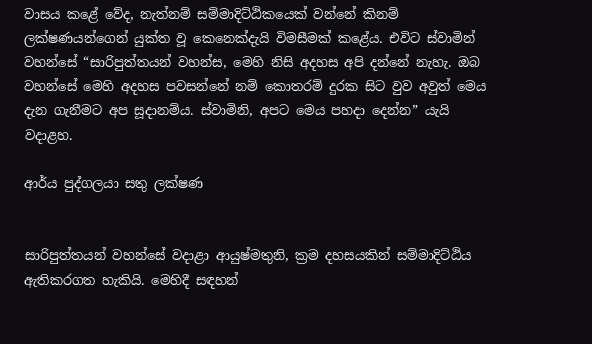වාසය කළේ වේද, නැත්නම් සම්මාදිට්ඨිකයෙක් වන්නේ කිනම් ලක්ෂණයන්ගෙන් යුක්ත වූ කෙනෙක්දැයි විමසීමක් කළේය. එවිට ස්වාමින් වහන්සේ “සාරිපුත්තයන් වහන්ස, මෙහි නිසි අදහස අපි දන්නේ නැහැ. ඔබ වහන්සේ මෙහි අදහස පවසන්නේ නම් කොතරම් දුරක සිට වුව අවුත් මෙය දැන ගැනීමට අප සූදානම්ය. ස්වාමිනි, අපට මෙය පහදා දෙන්න” යැයි වදාළහ.

ආර්ය පුද්ගලයා සතු ලක්ෂණ


සාරිපුත්තයන් වහන්සේ වදාළා ආයුෂ්මතුනි, ක්‍රම දහසයකින් සම්මාදිට්ඨිය ඇතිකරගත හැකියි. මෙහිදී සඳහන්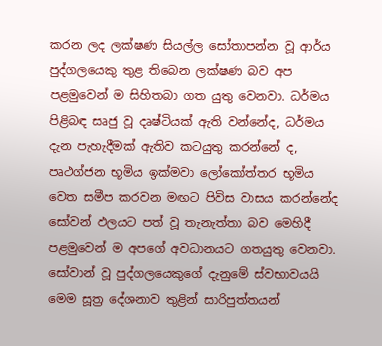කරන ලද ලක්ෂණ සියල්ල සෝතාපන්න වූ ආර්ය පුද්ගලයෙකු තුළ තිබෙන ලක්ෂණ බව අප පළමුවෙන් ම සිහිතබා ගත යුතු වෙනවා. ධර්මය පිළිබඳ සෘජු වූ දෘෂ්ටියක් ඇති වන්නේද, ධර්මය දැන පැහැදීමක් ඇතිව කටයුතු කරන්නේ ද, පෘථග්ජන භූමිය ඉක්මවා ලෝකෝත්තර භූමිය වෙත සමීප කරවන මඟට පිවිස වාසය කරන්නේද සෝවන් ඵලයට පත් වූ තැනැත්තා බව මෙහිදී පළමුවෙන් ම අපගේ අවධානයට ගතයුතු වෙනවා. සෝවාන් වූ පුද්ගලයෙකුගේ දැනුමේ ස්වභාවයයි මෙම සූත්‍ර දේශනාව තුළින් සාරිපුත්තයන්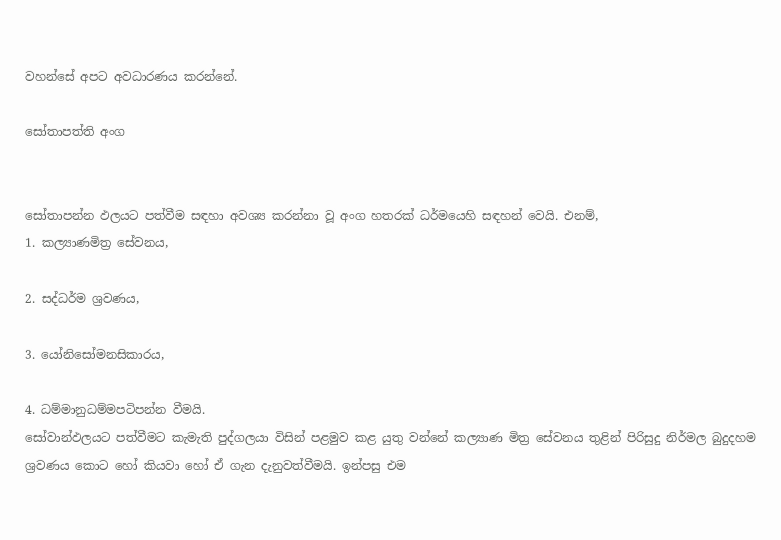වහන්සේ අපට අවධාරණය කරන්නේ.

සෝතාපත්ති අංග


සෝතාපන්න ඵලයට පත්වීම සඳහා අවශ්‍ය කරන්නා වූ අංග හතරක් ධර්මයෙහි සඳහන් වෙයි. එනම්,
1. කල්‍යාණමිත්‍ර සේවනය,

2. සද්ධර්ම ශ්‍රවණය,

3. යෝනිසෝමනසිකාරය,

4. ධම්මානුධම්මපටිපන්න වීමයි.
සෝවාන්ඵලයට පත්වීමට කැමැති පුද්ගලයා විසින් පළමුව කළ යුතු වන්නේ කල්‍යාණ මිත්‍ර සේවනය තුළින් පිරිසුදු නිර්මල බුදුදහම ශ්‍රවණය කොට හෝ කියවා හෝ ඒ ගැන දැනුවත්වීමයි. ඉන්පසු එම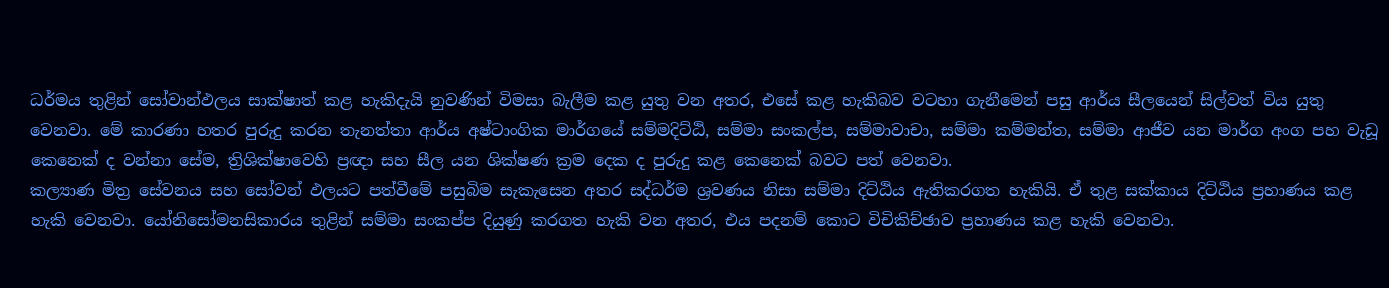ධර්මය තුළින් සෝවාන්ඵලය සාක්ෂාත් කළ හැකිදැයි නුවණින් විමසා බැලීම කළ යුතු වන අතර, එසේ කළ හැකිබව වටහා ගැනීමෙන් පසු ආර්ය සීලයෙන් සිල්වත් විය යුතු වෙනවා. මේ කාරණා හතර පුරුදු කරන තැනත්තා ආර්ය අෂ්ටාංගික මාර්ගයේ සම්මදිට්ඨි, සම්මා සංකල්ප, සම්මාවාචා, සම්මා කම්මන්ත, සම්මා ආජීව යන මාර්ග අංග පහ වැඩූ කෙනෙක් ද වන්නා සේම, ත්‍රිශික්ෂාවෙහි ප්‍රඥා සහ සීල යන ශික්ෂණ ක්‍රම දෙක ද පුරුදු කළ කෙනෙක් බවට පත් වෙනවා.
කල්‍යාණ මිත්‍ර සේවනය සහ සෝවන් ඵලයට පත්වීමේ පසුබිම සැකැසෙන අතර සද්ධර්ම ශ්‍රවණය නිසා සම්මා දිට්ඨිය ඇතිකරගත හැකියි. ඒ තුළ සක්කාය දිට්ඨිය ප්‍රහාණය කළ හැකි වෙනවා. යෝනිසෝමනසිකාරය තුළින් සම්මා සංකප්ප දියුණු කරගත හැකි වන අතර, එය පදනම් කොට විචිකිච්ඡාව ප්‍රහාණය කළ හැකි වෙනවා.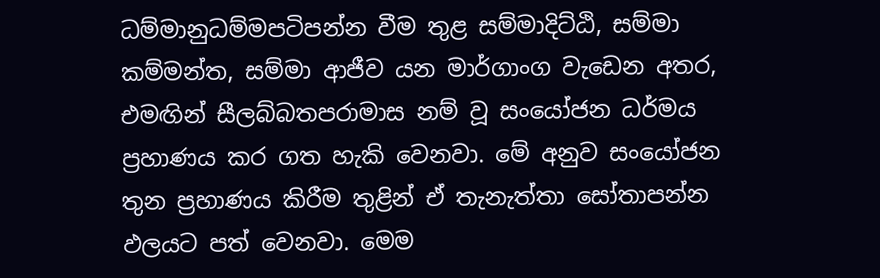ධම්මානුධම්මපටිපන්න වීම තුළ සම්මාදිට්ඨි, සම්මා කම්මන්ත, සම්මා ආජීව යන මාර්ගාංග වැඩෙන අතර, එමඟින් සීලබ්බතපරාමාස නම් වූ සංයෝජන ධර්මය ප්‍රහාණය කර ගත හැකි වෙනවා. මේ අනුව සංයෝජන තුන ප්‍රහාණය කිරීම තුළින් ඒ තැනැත්තා සෝතාපන්න ඵලයට පත් වෙනවා. මෙම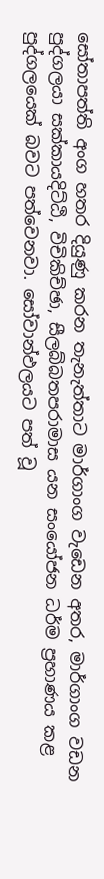සෝතාපත්ති අංග හතර දියුණු කරන තැනැත්තාට මාර්ගාංග වැඩෙන අතර, මාර්ගාංග වඩන පුද්ගලයා සක්කායදිට්ඨි, විචිකිච්ඡා, සීලබ්බතපරාමාස යන සංයෝජන ධර්ම ප්‍රහාණය කළ පුද්ගලයෙක් බවට පත්වෙනවා. සෝවාන්ඵලයට පත් වූ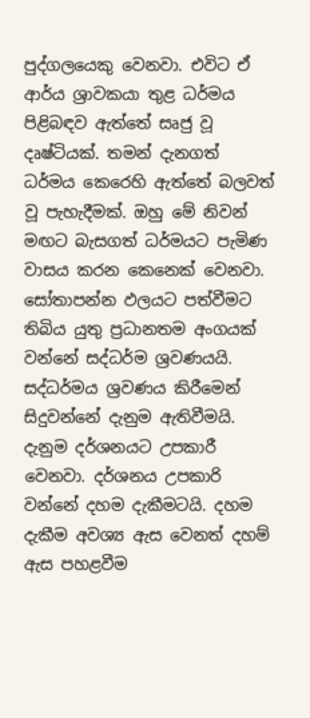පුද්ගලයෙකු වෙනවා. එවිට ඒ ආර්ය ශ්‍රාවකයා තුළ ධර්මය පිළිබඳව ඇත්තේ සෘජු වූ දෘෂ්ටියක්. තමන් දැනගත් ධර්මය කෙරෙහි ඇත්තේ බලවත් වූ පැහැදීමක්. ඔහු මේ නිවන් මඟට බැසගත් ධර්මයට පැමිණ වාසය කරන කෙනෙක් වෙනවා.
සෝතාපන්න ඵලයට පත්වීමට තිබිය යුතු ප්‍රධානතම අංගයක් වන්නේ සද්ධර්ම ශ්‍රවණයයි. සද්ධර්මය ශ්‍රවණය කිරීමෙන් සිදුවන්නේ දැනුම ඇතිවීමයි. දැනුම දර්ශනයට උපකාරී වෙනවා. දර්ශනය උපකාරි වන්නේ දහම දැකීමටයි. දහම දැකීම අවශ්‍ය ඇස වෙනත් දහම් ඇස පහළවීම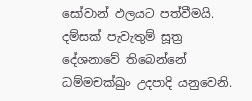සෝවාන් ඵලයට පත්වීමයි. දම්සක් පැවැතුම් සූත්‍ර දේශනාවේ තිබෙන්නේ ධම්මචක්ඛුං උදපාදි යනුවෙනි.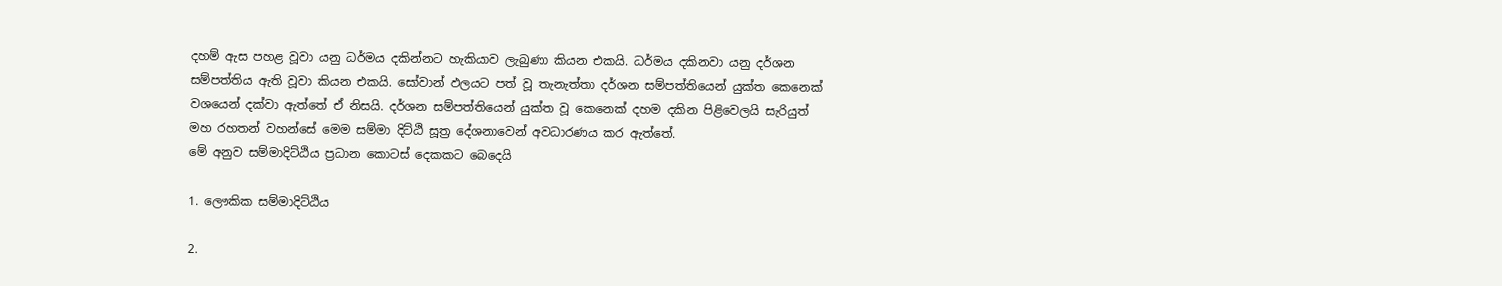දහම් ඇස පහළ වූවා යනු ධර්මය දකින්නට හැකියාව ලැබුණා කියන එකයි. ධර්මය දකිනවා යනු දර්ශන සම්පත්තිය ඇති වූවා කියන එකයි. සෝවාන් ඵලයට පත් වූ තැනැත්තා දර්ශන සම්පත්තියෙන් යුක්ත කෙනෙක් වශයෙන් දක්වා ඇත්තේ ඒ නිසයි. දර්ශන සම්පත්තියෙන් යුක්ත වූ කෙනෙක් දහම දකින පිළිවෙලයි සැරියුත් මහ රහතන් වහන්සේ මෙම සම්මා දිට්ඨි සූත්‍ර දේශනාවෙන් අවධාරණය කර ඇත්තේ.
මේ අනුව සම්මාදිට්ඨිය ප්‍රධාන කොටස් දෙකකට බෙදෙයි

1. ලෞකික සම්මාදිට්ඨිය

2.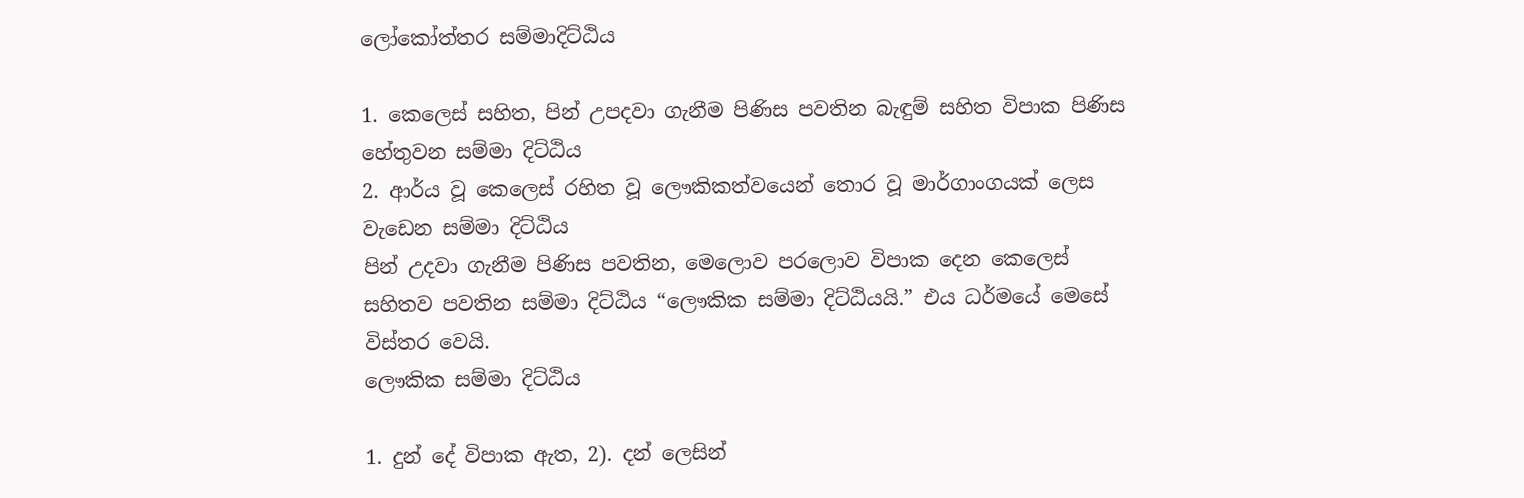ලෝකෝත්තර සම්මාදිට්ඨිය

1. කෙලෙස් සහිත, පින් උපදවා ගැනීම පිණිස පවතින බැඳුම් සහිත විපාක පිණිස හේතුවන සම්මා දිට්ඨිය
2. ආර්ය වූ කෙලෙස් රහිත වූ ලෞකිකත්වයෙන් තොර වූ මාර්ගාංගයක් ලෙස වැඩෙන සම්මා දිට්ඨිය
පින් උදවා ගැනීම පිණිස පවතින, මෙලොව පරලොව විපාක දෙන කෙලෙස් සහිතව පවතින සම්මා දිට්ඨිය “ලෞකික සම්මා දිට්ඨියයි.” එය ධර්මයේ මෙසේ විස්තර වෙයි.
ලෞකික සම්මා දිට්ඨිය

1. දුන් දේ විපාක ඇත, 2). දන් ලෙසින්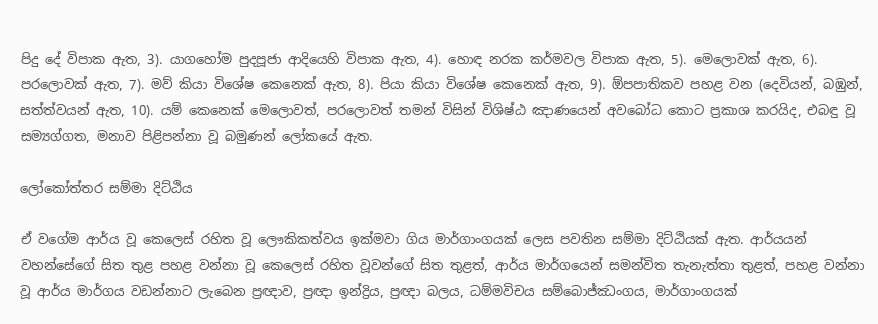පිදු දේ විපාක ඇත, 3). යාගහෝම පුදපූජා ආදියෙහි විපාක ඇත, 4). හොඳ නරක කර්මවල විපාක ඇත, 5). මෙලොවක් ඇත, 6). පරලොවක් ඇත, 7). මව් කියා විශේෂ කෙනෙක් ඇත, 8). පියා කියා විශේෂ කෙනෙක් ඇත, 9). ඕපපාතිකව පහළ වන (දෙවියන්, බඹුන්, සත්ත්වයන් ඇත, 10). යම් කෙනෙක් මෙලොවත්, පරලොවත් තමන් විසින් විශිෂ්ඨ ඤාණයෙන් අවබෝධ කොට ප්‍රකාශ කරයිද, එබඳු වූ සම්‍යග්ගත, මනාව පිළිපන්නා වූ බමුණන් ලෝකයේ ඇත.

ලෝකෝත්තර සම්මා දිට්ඨිය

ඒ වගේම ආර්ය වූ කෙලෙස් රහිත වූ ලෞකිකත්වය ඉක්මවා ගිය මාර්ගාංගයක් ලෙස පවතින සම්මා දිට්ඨියක් ඇත. ආර්යයන් වහන්සේගේ සිත තුළ පහළ වන්නා වූ කෙලෙස් රහිත වූවන්ගේ සිත තුළත්, ආර්ය මාර්ගයෙන් සමන්විත තැනැත්තා තුළත්, පහළ වන්නා වූ ආර්ය මාර්ගය වඩන්නාට ලැබෙන ප්‍රඥාව, ප්‍රඥා ඉන්ද්‍රිය, ප්‍රඥා බලය, ධම්මවිචය සම්බොජ්ඣංගය, මාර්ගාංගයක්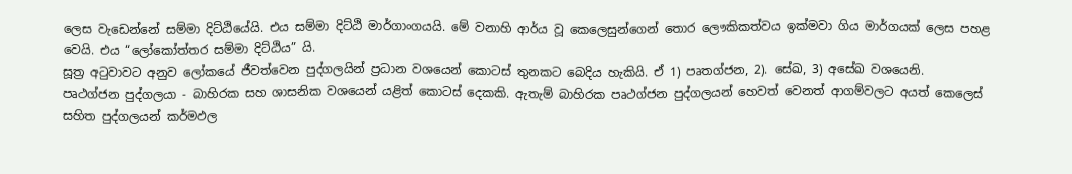ලෙස වැඩෙන්නේ සම්මා දිට්ඨියේයි. එය සම්මා දිට්ඨි මාර්ගාංගයයි. මේ වනාහි ආර්ය වූ කෙලෙසුන්ගෙන් තොර ලෞකිකත්වය ඉක්මවා ගිය මාර්ගයක් ලෙස පහළ වෙයි. එය “ලෝකෝත්තර සම්මා දිට්ඨිය” යි.
සූත්‍ර අටුවාවට අනුව ලෝකයේ ජීවත්වෙන පුද්ගලයින් ප්‍රධාන වශයෙන් කොටස් තුනකට බෙදිය හැකියි. ඒ 1) පෘතග්ජන, 2). සේඛ, 3) අසේඛ වශයෙනි.
පෘථග්ජන පුද්ගලයා - බාහිරක සහ ශාසනික වශයෙන් යළිත් කොටස් දෙකකි. ඇතැම් බාහිරක පෘථග්ජන පුද්ගලයන් හෙවත් වෙනත් ආගම්වලට අයත් කෙලෙස් සහිත පුද්ගලයන් කර්මඵල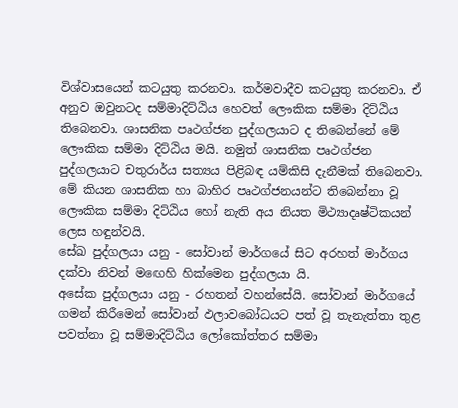විශ්වාසයෙන් කටයුතු කරනවා. කර්මවාදීව කටයුතු කරනවා. ඒ අනුව ඔවුනටද සම්මාදිට්ඨිය හෙවත් ලෞකික සම්මා දිට්ඨිය තිබෙනවා. ශාසනික පෘථග්ජන පුද්ගලයාට ද තිබෙන්නේ මේ ලෞකික සම්මා දිට්ඨිය මයි. නමුත් ශාසනික පෘථග්ජන පුද්ගලයාට චතුරාර්ය සත්‍යය පිළිබඳ යම්කිසි දැනීමක් තිබෙනවා. මේ කියන ශාසනික හා බාහිර පෘථග්ජනයන්ට තිබෙන්නා වූ ලෞකික සම්මා දිට්ඨිය හෝ නැති අය නියත මිථ්‍යාදෘෂ්ටිකයන් ලෙස හඳුන්වයි.
සේඛ පුද්ගලයා යනු - සෝවාන් මාර්ගයේ සිට අරහත් මාර්ගය දක්වා නිවන් මඟෙහි හික්මෙන පුද්ගලයා යි.
අසේක පුද්ගලයා යනු - රහතන් වහන්සේයි. සෝවාන් මාර්ගයේ ගමන් කිරීමෙන් සෝවාන් ඵලාවබෝධයට පත් වූ තැනැත්තා තුළ පවත්නා වූ සම්මාදිට්ඨිය ලෝකෝත්තර සම්මා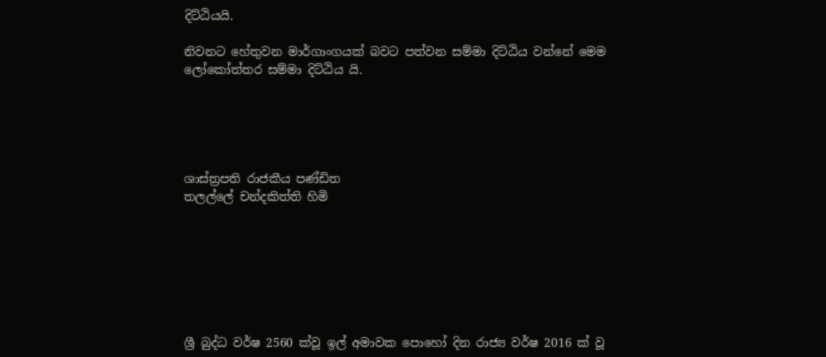දිට්ඨියයි.

නිවනට හේතුවන මාර්ගාංගයක් බවට පත්වන සම්මා දිට්ඨිය වන්නේ මෙම ලෝකෝත්තර සම්මා දිට්ඨිය යි.





ශාස්ත්‍රපති රාජකීය පණ්ඩිත
තලල්ලේ චන්දකිත්ති හිමි







ශ්‍රී බුද්ධ වර්ෂ 2560 ක්වූ ඉල් අමාවක පොහෝ දින රාජ්‍ය වර්ෂ 2016 ක් වූ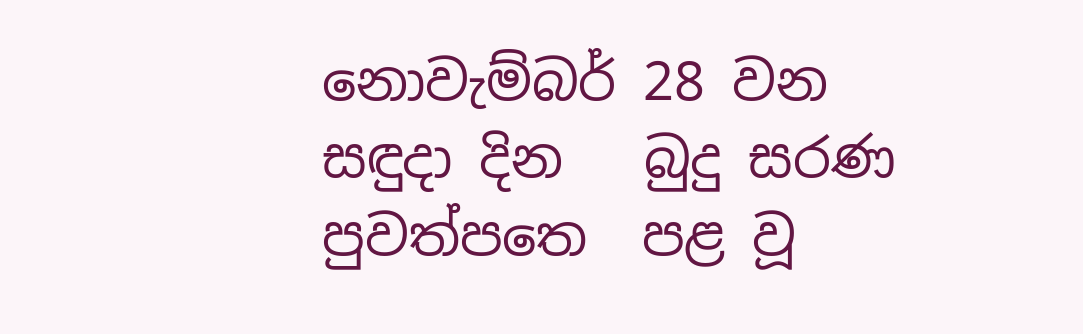නොවැම්බර් 28 වන සඳුදා දින   බුදු සරණ පුවත්පත‍ෙ  පළ වූ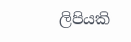ලිපියකි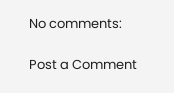No comments:

Post a Comment